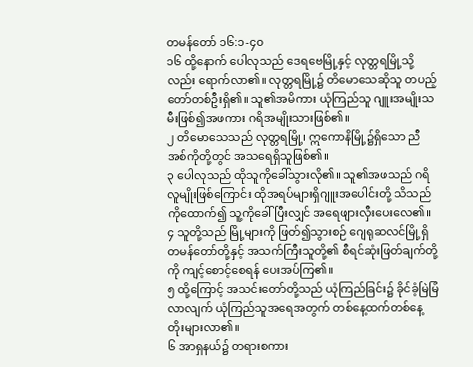တမန်တော် ၁၆:၁-၄၀
၁၆ ထို့နောက် ပေါလုသည် ဒေရဗေမြို့နှင့် လုတ္တရမြို့သို့လည်း ရောက်လာ၏။ လုတ္တရမြို့၌ တိမောသေဆိုသူ တပည့်တော်တစ်ဦးရှိ၏။ သူ၏အမိကား ယုံကြည်သူ ဂျူးအမျိုးသမီးဖြစ်၍အဖကား ဂရိအမျိုးသားဖြစ်၏။
၂ တိမောသေသည် လုတ္တရမြို့၊ ဣကောနိမြို့၌ရှိသော ညီအစ်ကိုတို့တွင် အသရေရှိသူဖြစ်၏။
၃ ပေါလုသည် ထိုသူကိုခေါ်သွားလို၏။ သူ၏အဖသည် ဂရိလူမျိုးဖြစ်ကြောင်း ထိုအရပ်များရှိဂျူးအပေါင်းတို့ သိသည်ကိုထောက်၍ သူ့ကိုခေါ်ပြီးလျှင် အရေဖျားလှီးပေးလေ၏။
၄ သူတို့သည် မြို့များကို ဖြတ်၍သွားစဉ် ဂျေရုဆလင်မြို့ရှိ တမန်တော်တို့နှင့် အသက်ကြီးသူတို့၏ စီရင်ဆုံးဖြတ်ချက်တို့ကို ကျင့်စောင့်စေရန် ပေးအပ်ကြ၏။
၅ ထို့ကြောင့် အသင်းတော်တို့သည် ယုံကြည်ခြင်း၌ ခိုင်ခံ့မြဲမြံလာလျက် ယုံကြည်သူအရေအတွက် တစ်နေ့ထက်တစ်နေ့ တိုးများလာ၏။
၆ အာရှနယ်၌ တရားစကား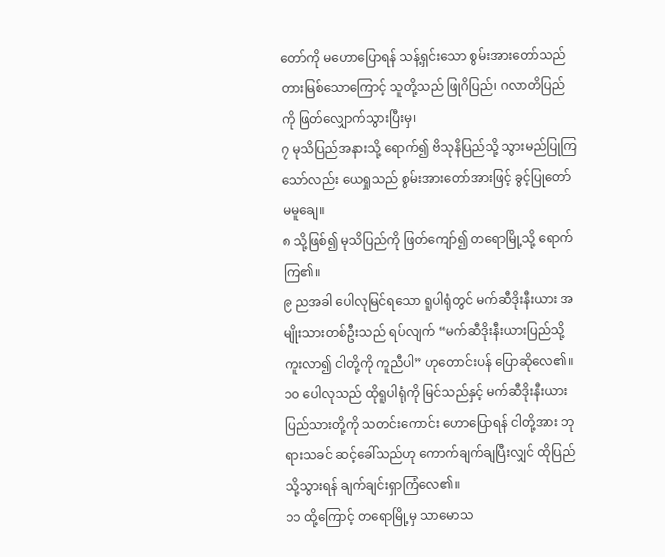တော်ကို မဟောပြောရန် သန့်ရှင်းသော စွမ်းအားတော်သည် တားမြစ်သောကြောင့် သူတို့သည် ဖြုဂိပြည်၊ ဂလာတိပြည်ကို ဖြတ်လျှောက်သွားပြီးမှ၊
၇ မုသိပြည်အနားသို့ ရောက်၍ ဗိသုနိပြည်သို့ သွားမည်ပြုကြသော်လည်း ယေရှုသည် စွမ်းအားတော်အားဖြင့် ခွင့်ပြုတော်မမူချေ။
၈ သို့ဖြစ်၍ မုသိပြည်ကို ဖြတ်ကျော်၍ တရောမြို့သို့ ရောက်ကြ၏။
၉ ညအခါ ပေါလုမြင်ရသော ရူပါရုံတွင် မက်ဆီဒိုးနီးယား အမျိုးသားတစ်ဦးသည် ရပ်လျက် “မက်ဆီဒိုးနီးယားပြည်သို့ ကူးလာ၍ ငါတို့ကို ကူညီပါ” ဟုတောင်းပန် ပြောဆိုလေ၏။
၁၀ ပေါလုသည် ထိုရူပါရုံကို မြင်သည်နှင့် မက်ဆီဒိုးနီးယားပြည်သားတို့ကို သတင်းကောင်း ဟောပြောရန် ငါတို့အား ဘုရားသခင် ဆင့်ခေါ်သည်ဟု ကောက်ချက်ချပြီးလျှင် ထိုပြည်သို့သွားရန် ချက်ချင်းရှာကြံလေ၏။
၁၁ ထို့ကြောင့် တရောမြို့မှ သာမောသ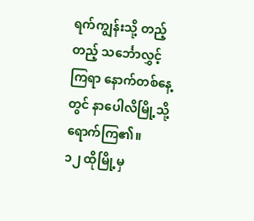ရက်ကျွန်းသို့ တည့်တည့် သင်္ဘောလွှင့်ကြရာ နောက်တစ်နေ့တွင် နာပေါလိမြို့သို့ ရောက်ကြ၏။
၁၂ ထိုမြို့မှ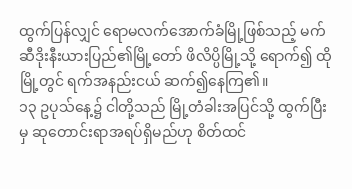ထွက်ပြန်လျှင် ရောမလက်အောက်ခံမြို့ဖြစ်သည့် မက်ဆီဒိုးနီးယားပြည်၏မြို့တော် ဖိလိပ္ပိမြို့သို့ ရောက်၍ ထိုမြို့တွင် ရက်အနည်းငယ် ဆက်၍နေကြ၏။
၁၃ ဥပုသ်နေ့၌ ငါတို့သည် မြို့တံခါးအပြင်သို့ ထွက်ပြီးမှ ဆုတောင်းရာအရပ်ရှိမည်ဟု စိတ်ထင်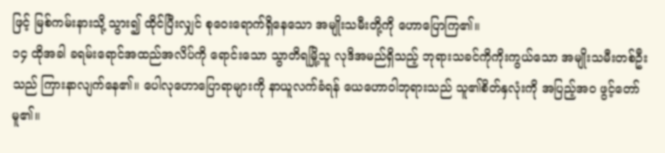ဖြင့် မြစ်ကမ်းနားသို့ သွား၍ ထိုင်ပြီးလျှင် စုဝေးရောက်ရှိနေသော အမျိုးသမီးတို့ကို ဟောပြောကြ၏။
၁၄ ထိုအခါ ခရမ်းရောင်အထည်အလိပ်ကို ရောင်းသော သွာတိရမြို့သူ လုဒိအမည်ရှိသည့် ဘုရားသခင်ကိုကိုးကွယ်သော အမျိုးသမီးတစ်ဦးသည် ကြားနာလျက်နေ၏။ ပေါလုဟောပြောရာများကို နာယူလက်ခံရန် ယေဟောဝါဘုရားသည် သူ၏စိတ်နှလုံးကို အပြည့်အဝ ဖွင့်တော်မူ၏။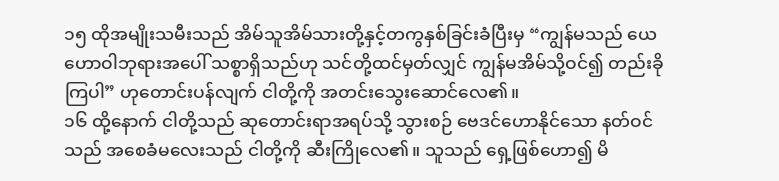၁၅ ထိုအမျိုးသမီးသည် အိမ်သူအိမ်သားတို့နှင့်တကွနှစ်ခြင်းခံပြီးမှ “ကျွန်မသည် ယေဟောဝါဘုရားအပေါ် သစ္စာရှိသည်ဟု သင်တို့ထင်မှတ်လျှင် ကျွန်မအိမ်သို့ဝင်၍ တည်းခိုကြပါ” ဟုတောင်းပန်လျက် ငါတို့ကို အတင်းသွေးဆောင်လေ၏။
၁၆ ထို့နောက် ငါတို့သည် ဆုတောင်းရာအရပ်သို့ သွားစဉ် ဗေဒင်ဟောနိုင်သော နတ်ဝင်သည် အစေခံမလေးသည် ငါတို့ကို ဆီးကြိုလေ၏။ သူသည် ရှေ့ဖြစ်ဟော၍ မိ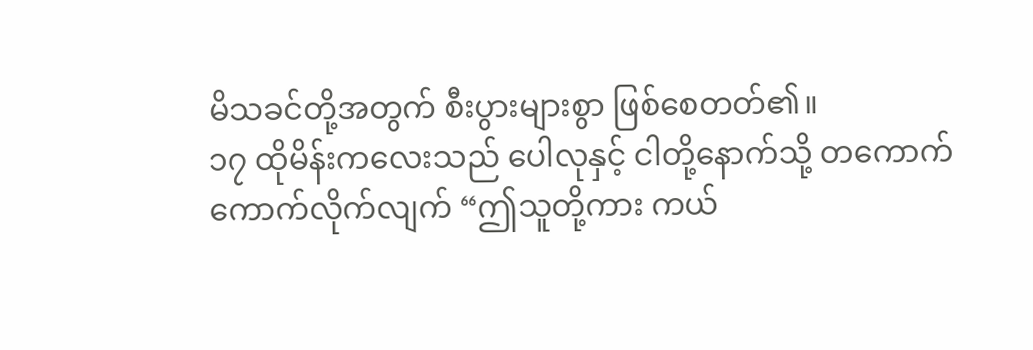မိသခင်တို့အတွက် စီးပွားများစွာ ဖြစ်စေတတ်၏။
၁၇ ထိုမိန်းကလေးသည် ပေါလုနှင့် ငါတို့နောက်သို့ တကောက်ကောက်လိုက်လျက် “ဤသူတို့ကား ကယ်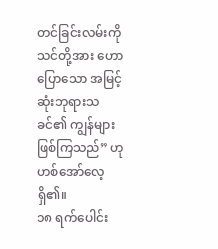တင်ခြင်းလမ်းကို သင်တို့အား ဟောပြောသော အမြင့်ဆုံးဘုရားသခင်၏ ကျွန်များ ဖြစ်ကြသည်” ဟုဟစ်အော်လေ့ရှိ၏။
၁၈ ရက်ပေါင်း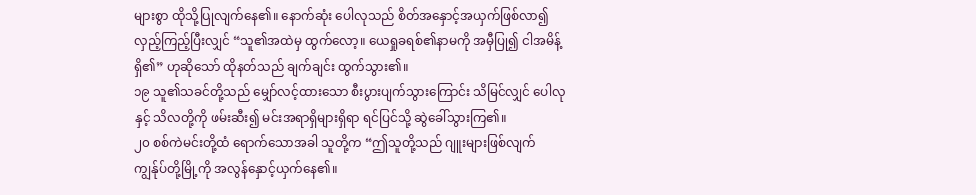များစွာ ထိုသို့ပြုလျက်နေ၏။ နောက်ဆုံး ပေါလုသည် စိတ်အနှောင့်အယှက်ဖြစ်လာ၍ လှည့်ကြည့်ပြီးလျှင် “သူ၏အထဲမှ ထွက်လော့။ ယေရှုခရစ်၏နာမကို အမှီပြု၍ ငါအမိန့်ရှိ၏” ဟုဆိုသော် ထိုနတ်သည် ချက်ချင်း ထွက်သွား၏။
၁၉ သူ၏သခင်တို့သည် မျှော်လင့်ထားသော စီးပွားပျက်သွားကြောင်း သိမြင်လျှင် ပေါလုနှင့် သိလတို့ကို ဖမ်းဆီး၍ မင်းအရာရှိများရှိရာ ရင်ပြင်သို့ ဆွဲခေါ်သွားကြ၏။
၂၀ စစ်ကဲမင်းတို့ထံ ရောက်သောအခါ သူတို့က “ဤသူတို့သည် ဂျူးများဖြစ်လျက် ကျွန်ုပ်တို့မြို့ကို အလွန်နှောင့်ယှက်နေ၏။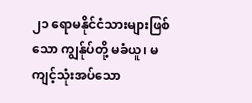၂၁ ရောမနိုင်ငံသားများဖြစ်သော ကျွန်ုပ်တို့ မခံယူ၊ မကျင့်သုံးအပ်သော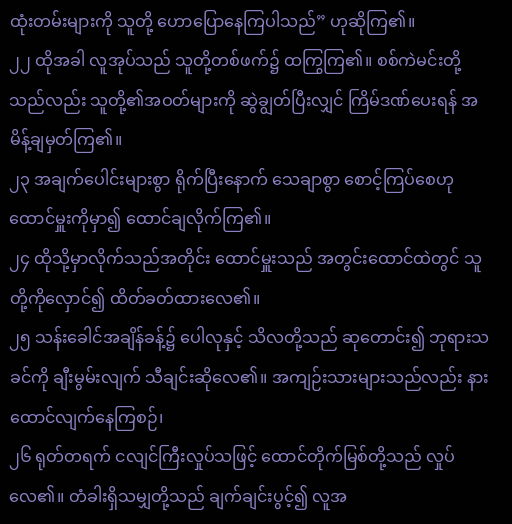ထုံးတမ်းများကို သူတို့ ဟောပြောနေကြပါသည်” ဟုဆိုကြ၏။
၂၂ ထိုအခါ လူအုပ်သည် သူတို့တစ်ဖက်၌ ထကြွကြ၏။ စစ်ကဲမင်းတို့သည်လည်း သူတို့၏အဝတ်များကို ဆွဲချွတ်ပြီးလျှင် ကြိမ်ဒဏ်ပေးရန် အမိန့်ချမှတ်ကြ၏။
၂၃ အချက်ပေါင်းများစွာ ရိုက်ပြီးနောက် သေချာစွာ စောင့်ကြပ်စေဟု ထောင်မှူးကိုမှာ၍ ထောင်ချလိုက်ကြ၏။
၂၄ ထိုသို့မှာလိုက်သည်အတိုင်း ထောင်မှူးသည် အတွင်းထောင်ထဲတွင် သူတို့ကိုလှောင်၍ ထိတ်ခတ်ထားလေ၏။
၂၅ သန်းခေါင်အချိန်ခန့်၌ ပေါလုနှင့် သိလတို့သည် ဆုတောင်း၍ ဘုရားသခင်ကို ချီးမွမ်းလျက် သီချင်းဆိုလေ၏။ အကျဉ်းသားများသည်လည်း နားထောင်လျက်နေကြစဉ်၊
၂၆ ရုတ်တရက် ငလျင်ကြီးလှုပ်သဖြင့် ထောင်တိုက်မြစ်တို့သည် လှုပ်လေ၏။ တံခါးရှိသမျှတို့သည် ချက်ချင်းပွင့်၍ လူအ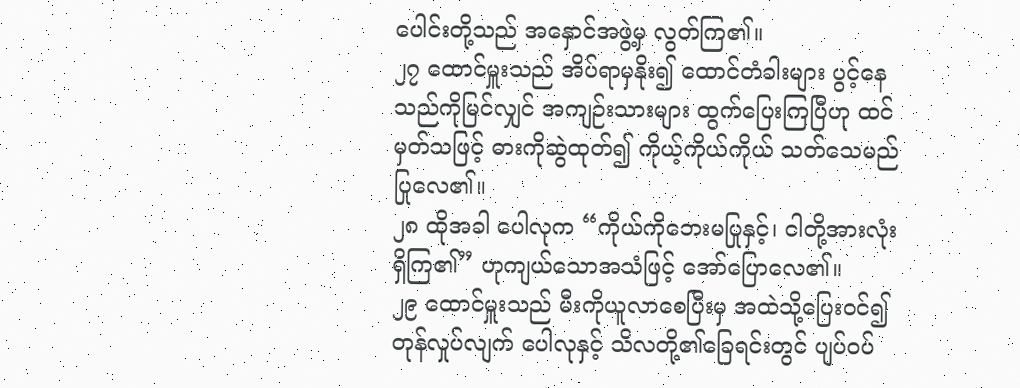ပေါင်းတို့သည် အနှောင်အဖွဲ့မှ လွတ်ကြ၏။
၂၇ ထောင်မှူးသည် အိပ်ရာမှနိုး၍ ထောင်တံခါးများ ပွင့်နေသည်ကိုမြင်လျှင် အကျဉ်းသားများ ထွက်ပြေးကြပြီဟု ထင်မှတ်သဖြင့် ဓားကိုဆွဲထုတ်၍ ကိုယ့်ကိုယ်ကိုယ် သတ်သေမည် ပြုလေ၏။
၂၈ ထိုအခါ ပေါလုက “ကိုယ်ကိုဘေးမပြုနှင့်၊ ငါတို့အားလုံးရှိကြ၏” ဟုကျယ်သောအသံဖြင့် အော်ပြောလေ၏။
၂၉ ထောင်မှူးသည် မီးကိုယူလာစေပြီးမှ အထဲသို့ပြေးဝင်၍ တုန်လှုပ်လျက် ပေါလုနှင့် သိလတို့၏ခြေရင်းတွင် ပျပ်ဝပ်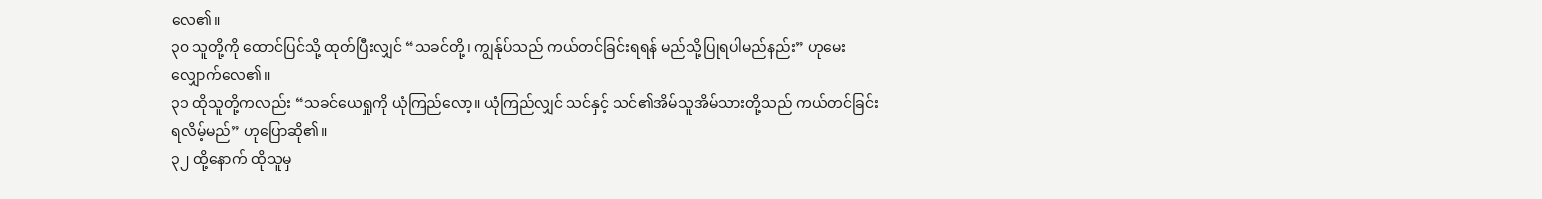လေ၏။
၃၀ သူတို့ကို ထောင်ပြင်သို့ ထုတ်ပြီးလျှင် “သခင်တို့၊ ကျွန်ုပ်သည် ကယ်တင်ခြင်းရရန် မည်သို့ပြုရပါမည်နည်း” ဟုမေးလျှောက်လေ၏။
၃၁ ထိုသူတို့ကလည်း “သခင်ယေရှုကို ယုံကြည်လော့။ ယုံကြည်လျှင် သင်နှင့် သင်၏အိမ်သူအိမ်သားတို့သည် ကယ်တင်ခြင်း ရလိမ့်မည်” ဟုပြောဆို၏။
၃၂ ထို့နောက် ထိုသူမှ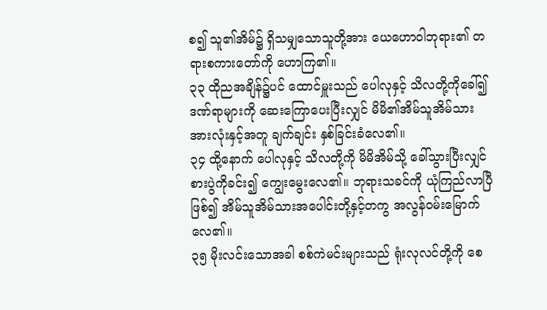စ၍ သူ၏အိမ်၌ ရှိသမျှသောသူတို့အား ယေဟောဝါဘုရား၏ တရားစကားတော်ကို ဟောကြ၏။
၃၃ ထိုညအချိန်၌ပင် ထောင်မှူးသည် ပေါလုနှင့် သိလတို့ကိုခေါ်၍ ဒဏ်ရာများကို ဆေးကြောပေးပြီးလျှင် မိမိ၏အိမ်သူအိမ်သား အားလုံးနှင့်အတူ ချက်ချင်း နှစ်ခြင်းခံလေ၏။
၃၄ ထို့နောက် ပေါလုနှင့် သိလတို့ကို မိမိအိမ်သို့ ခေါ်သွားပြီးလျှင် စားပွဲကိုခင်း၍ ကျွေးမွေးလေ၏။ ဘုရားသခင်ကို ယုံကြည်လာပြီဖြစ်၍ အိမ်သူအိမ်သားအပေါင်းတို့နှင့်တကွ အလွန်ဝမ်းမြောက်လေ၏။
၃၅ မိုးလင်းသောအခါ စစ်ကဲမင်းများသည် ရုံးလုလင်တို့ကို စေ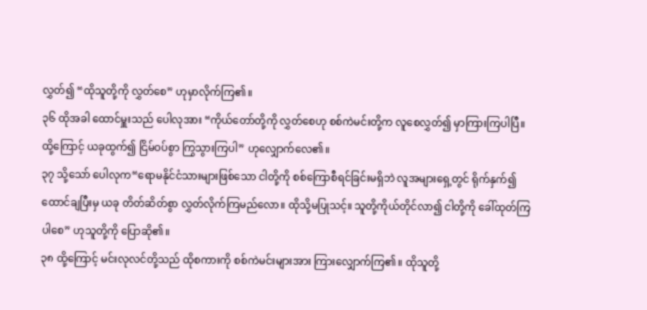လွှတ်၍ “ထိုသူတို့ကို လွှတ်စေ” ဟုမှာလိုက်ကြ၏။
၃၆ ထိုအခါ ထောင်မှူးသည် ပေါလုအား “ကိုယ်တော်တို့ကို လွှတ်စေဟု စစ်ကဲမင်းတို့က လူစေလွှတ်၍ မှာကြားကြပါပြီ။ ထို့ကြောင့် ယခုထွက်၍ ငြိမ်ဝပ်စွာ ကြွသွားကြပါ” ဟုလျှောက်လေ၏။
၃၇ သို့သော် ပေါလုက“ရောမနိုင်ငံသားများဖြစ်သော ငါတို့ကို စစ်ကြောစီရင်ခြင်းမရှိဘဲ လူအများရှေ့တွင် ရိုက်နှက်၍ ထောင်ချပြီးမှ ယခု တိတ်ဆိတ်စွာ လွှတ်လိုက်ကြမည်လော။ ထိုသို့မပြုသင့်။ သူတို့ကိုယ်တိုင်လာ၍ ငါတို့ကို ခေါ်ထုတ်ကြပါစေ” ဟုသူတို့ကို ပြောဆို၏။
၃၈ ထို့ကြောင့် မင်းလုလင်တို့သည် ထိုစကားကို စစ်ကဲမင်းများအား ကြားလျှောက်ကြ၏။ ထိုသူတို့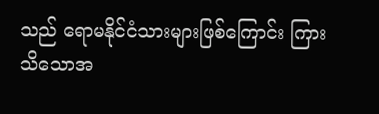သည် ရောမနိုင်ငံသားများဖြစ်ကြောင်း ကြားသိသောအ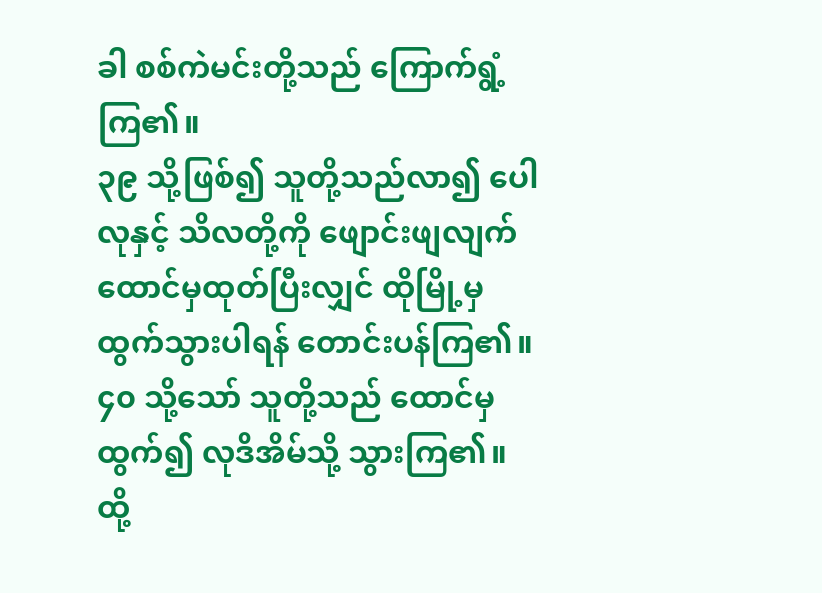ခါ စစ်ကဲမင်းတို့သည် ကြောက်ရွံ့ကြ၏။
၃၉ သို့ဖြစ်၍ သူတို့သည်လာ၍ ပေါလုနှင့် သိလတို့ကို ဖျောင်းဖျလျက် ထောင်မှထုတ်ပြီးလျှင် ထိုမြို့မှထွက်သွားပါရန် တောင်းပန်ကြ၏။
၄၀ သို့သော် သူတို့သည် ထောင်မှထွက်၍ လုဒိအိမ်သို့ သွားကြ၏။ ထို့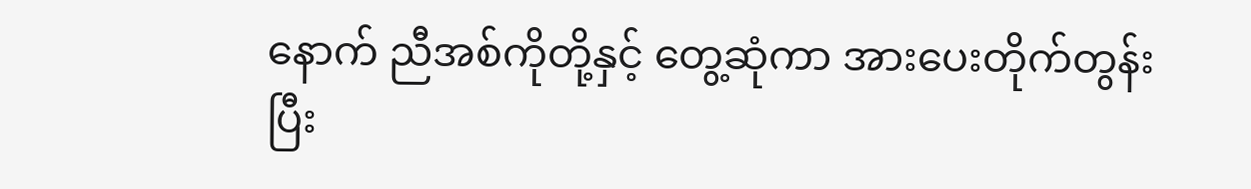နောက် ညီအစ်ကိုတို့နှင့် တွေ့ဆုံကာ အားပေးတိုက်တွန်းပြီး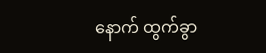နောက် ထွက်ခွာ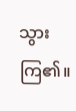သွားကြ၏။